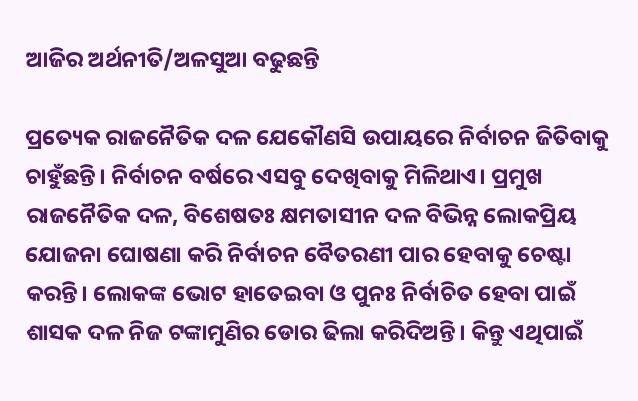ଆଜିର ଅର୍ଥନୀତି/ଅଳସୁଆ ବଢୁଛନ୍ତି

ପ୍ରତ୍ୟେକ ରାଜନୈତିକ ଦଳ ଯେକୌଣସି ଉପାୟରେ ନିର୍ବାଚନ ଜିତିବାକୁ ଚାହୁଁଛନ୍ତି। ନିର୍ବାଚନ ବର୍ଷରେ ଏସବୁ ଦେଖିବାକୁ ମିଳିଥାଏ। ପ୍ରମୁଖ ରାଜନୈତିକ ଦଳ, ବିଶେଷତଃ କ୍ଷମତାସୀନ ଦଳ ବିଭିନ୍ନ ଲୋକପ୍ରିୟ ଯୋଜନା ଘୋଷଣା କରି ନିର୍ବାଚନ ବୈତରଣୀ ପାର ହେବାକୁ ଚେଷ୍ଟା କରନ୍ତି। ଲୋକଙ୍କ ଭୋଟ ହାତେଇବା ଓ ପୁନଃ ନିର୍ବାଚିତ ହେବା ପାଇଁ ଶାସକ ଦଳ ନିଜ ଟଙ୍କାମୁଣିର ଡୋର ଢିଲା କରିଦିଅନ୍ତି। କିନ୍ତୁ ଏଥିପାଇଁ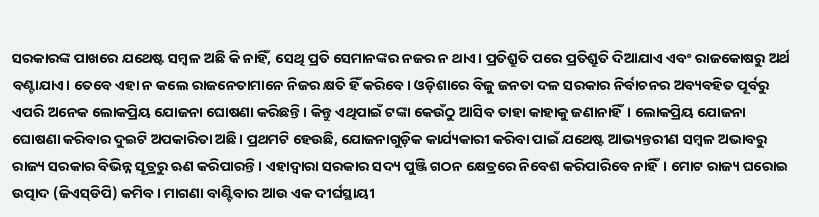ସରକାରଙ୍କ ପାଖରେ ଯଥେଷ୍ଟ ସମ୍ବଳ ଅଛି କି ନାହିଁ, ସେଥି ପ୍ରତି ସେମାନଙ୍କର ନଜର ନ ଥାଏ। ପ୍ରତିଶ୍ରୁତି ପରେ ପ୍ରତିଶ୍ରୁତି ଦିଆଯାଏ ଏବଂ ରାଜକୋଷରୁ ଅର୍ଥ ବଣ୍ଟାଯାଏ। ତେବେ ଏହା ନ କଲେ ରାଜନେତାମାନେ ନିଜର କ୍ଷତି ହିଁ କରିବେ। ଓଡ଼ିଶାରେ ବିଜୁ ଜନତା ଦଳ ସରକାର ନିର୍ବାଚନର ଅବ୍ୟବହିତ ପୂର୍ବରୁ ଏପରି ଅନେକ ଲୋକପ୍ରିୟ ଯୋଜନା ଘୋଷଣା କରିଛନ୍ତି। କିନ୍ତୁ ଏଥିପାଇଁ ଟଙ୍କା କେଉଁଠୁ ଆସିବ ତାହା କାହାକୁ ଜଣାନାହିଁ। ଲୋକପ୍ରିୟ ଯୋଜନା ଘୋଷଣା କରିବାର ଦୁଇଟି ଅପକାରିତା ଅଛି। ପ୍ରଥମଟି ହେଉଛି, ଯୋଜନାଗୁଡ଼ିକ କାର୍ଯ୍ୟକାରୀ କରିବା ପାଇଁ ଯଥେଷ୍ଟ ଆଭ୍ୟନ୍ତରୀଣ ସମ୍ବଳ ଅଭାବରୁ ରାଜ୍ୟ ସରକାର ବିଭିନ୍ନ ସୂତ୍ରରୁ ଋଣ କରିପାରନ୍ତି। ଏହାଦ୍ୱାରା ସରକାର ସଦ୍ୟ ପୁଞ୍ଜି ଗଠନ କ୍ଷେତ୍ରରେ ନିବେଶ କରିପାରିବେ ନାହିଁ। ମୋଟ ରାଜ୍ୟ ଘରୋଇ ଉତ୍ପାଦ (ଜିଏସ୍‌ଡିପି) କମିବ। ମାଗଣା ବାଣ୍ଟିବାର ଆଉ ଏକ ଦୀର୍ଘସ୍ଥାୟୀ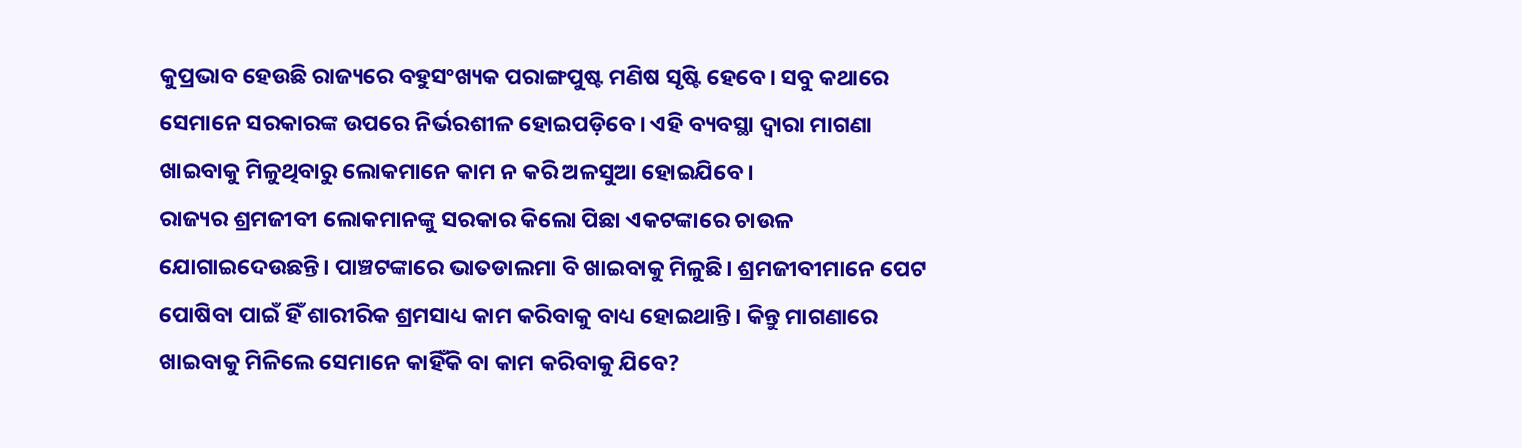କୁପ୍ରଭାବ ହେଉଛି ରାଜ୍ୟରେ ବହୁସଂଖ୍ୟକ ପରାଙ୍ଗପୁଷ୍ଟ ମଣିଷ ସୃଷ୍ଟି ହେବେ। ସବୁ କଥାରେ ସେମାନେ ସରକାରଙ୍କ ଉପରେ ନିର୍ଭରଶୀଳ ହୋଇପଡ଼ିବେ। ଏହି ବ୍ୟବସ୍ଥା ଦ୍ୱାରା ମାଗଣା ଖାଇବାକୁ ମିଳୁଥିବାରୁ ଲୋକମାନେ କାମ ନ କରି ଅଳସୁଆ ହୋଇଯିବେ।
ରାଜ୍ୟର ଶ୍ରମଜୀବୀ ଲୋକମାନଙ୍କୁ ସରକାର କିଲୋ ପିଛା ଏକଟଙ୍କାରେ ଚାଉଳ ଯୋଗାଇଦେଉଛନ୍ତି। ପାଞ୍ଚଟଙ୍କାରେ ଭାତଡାଲମା ବି ଖାଇବାକୁ ମିଳୁଛି। ଶ୍ରମଜୀବୀମାନେ ପେଟ ପୋଷିବା ପାଇଁ ହିଁ ଶାରୀରିକ ଶ୍ରମସାଧ୍ୟ କାମ କରିବାକୁ ବାଧ୍ୟ ହୋଇଥାନ୍ତି। କିନ୍ତୁ ମାଗଣାରେ ଖାଇବାକୁ ମିଳିଲେ ସେମାନେ କାହିଁକି ବା କାମ କରିବାକୁ ଯିବେ?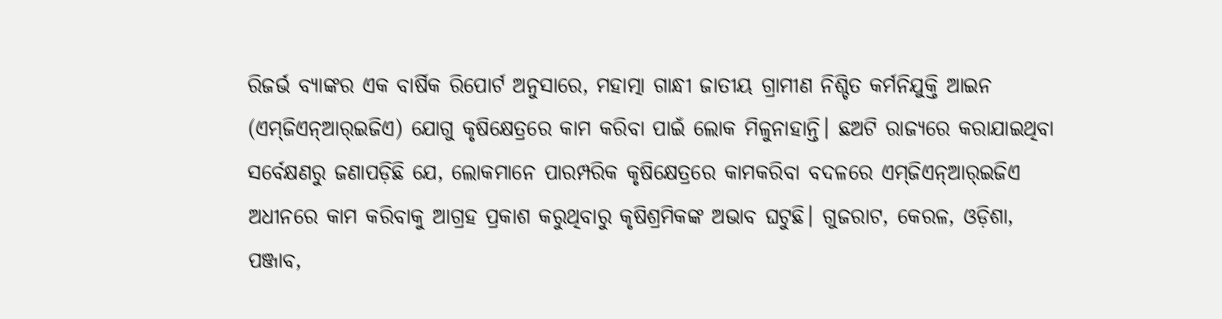ରିଜର୍ଭ ବ୍ୟାଙ୍କର ଏକ ବାର୍ଷିକ ରିପୋର୍ଟ ଅନୁସାରେ, ମହାତ୍ମା ଗାନ୍ଧୀ ଜାତୀୟ ଗ୍ରାମୀଣ ନିଶ୍ଚିତ କର୍ମନିଯୁକ୍ତି ଆଇନ (ଏମ୍‌ଜିଏନ୍‌ଆର୍‌ଇଜିଏ) ଯୋଗୁ କୃଷିକ୍ଷେତ୍ରରେ କାମ କରିବା ପାଇଁ ଲୋକ ମିଳୁନାହାନ୍ତି। ଛଅଟି ରାଜ୍ୟରେ କରାଯାଇଥିବା ସର୍ବେକ୍ଷଣରୁ ଜଣାପଡ଼ିଛି ଯେ, ଲୋକମାନେ ପାରମ୍ପରିକ କୃଷିକ୍ଷେତ୍ରରେ କାମକରିବା ବଦଳରେ ଏମ୍‌ଜିଏନ୍‌ଆର୍‌ଇଜିଏ ଅଧୀନରେ କାମ କରିବାକୁ ଆଗ୍ରହ ପ୍ରକାଶ କରୁଥିବାରୁ କୃଷିଶ୍ରମିକଙ୍କ ଅଭାବ ଘଟୁଛି। ଗୁଜରାଟ, କେରଳ, ଓଡ଼ିଶା, ପଞ୍ଜାବ,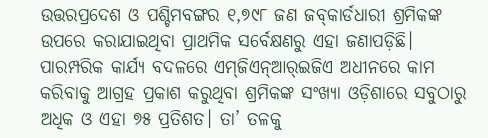ଉତ୍ତରପ୍ରଦେଶ ଓ ପଶ୍ଚିମବଙ୍ଗର ୧,୭୯୮ ଜଣ ଜବ୍‌କାର୍ଡଧାରୀ ଶ୍ରମିକଙ୍କ ଉପରେ କରାଯାଇଥିବା ପ୍ରାଥମିକ ସର୍ବେକ୍ଷଣରୁ ଏହା ଜଣାପଡ଼ିଛି। ପାରମ୍ପରିକ କାର୍ଯ୍ୟ ବଦଳରେ ଏମ୍‌ଜିଏନ୍‌ଆର୍‌ଇଜିଏ ଅଧୀନରେ କାମ କରିବାକୁ ଆଗ୍ରହ ପ୍ରକାଶ କରୁଥିବା ଶ୍ରମିକଙ୍କ ସଂଖ୍ୟା ଓଡ଼ିଶାରେ ସବୁଠାରୁ ଅଧିକ ଓ ଏହା ୭୫ ପ୍ରତିଶତ। ତା’ ତଳକୁ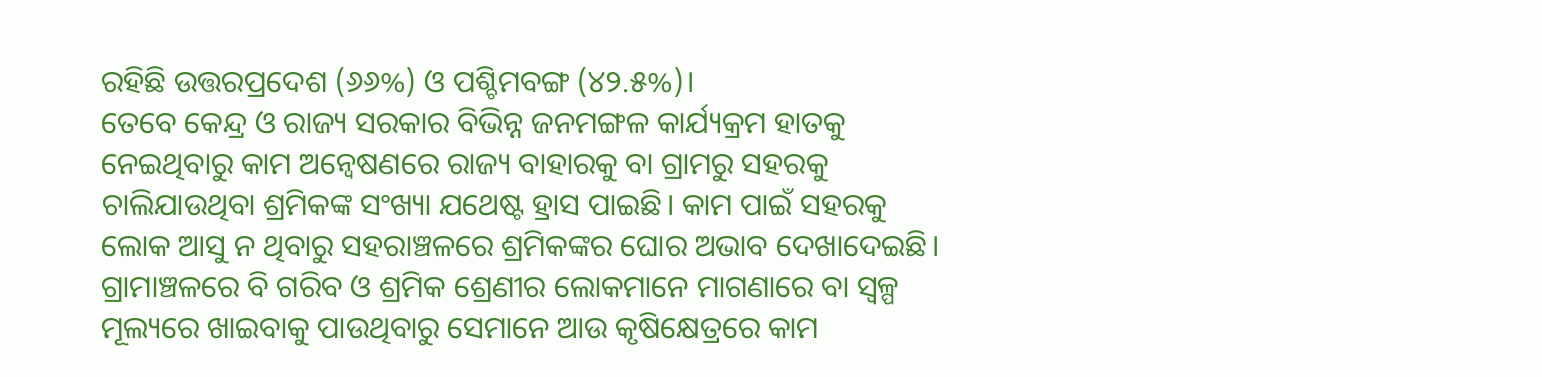ରହିଛି ଉତ୍ତରପ୍ରଦେଶ (୬୬%) ଓ ପଶ୍ଚିମବଙ୍ଗ (୪୨.୫%)।
ତେବେ କେନ୍ଦ୍ର ଓ ରାଜ୍ୟ ସରକାର ବିଭିନ୍ନ ଜନମଙ୍ଗଳ କାର୍ଯ୍ୟକ୍ରମ ହାତକୁ ନେଇଥିବାରୁ କାମ ଅନ୍ବେଷଣରେ ରାଜ୍ୟ ବାହାରକୁ ବା ଗ୍ରାମରୁ ସହରକୁ ଚାଲିଯାଉଥିବା ଶ୍ରମିକଙ୍କ ସଂଖ୍ୟା ଯଥେଷ୍ଟ ହ୍ରାସ ପାଇଛି। କାମ ପାଇଁ ସହରକୁ ଲୋକ ଆସୁ ନ ଥିବାରୁ ସହରାଞ୍ଚଳରେ ଶ୍ରମିକଙ୍କର ଘୋର ଅଭାବ ଦେଖାଦେଇଛି। ଗ୍ରାମାଞ୍ଚଳରେ ବି ଗରିବ ଓ ଶ୍ରମିକ ଶ୍ରେଣୀର ଲୋକମାନେ ମାଗଣାରେ ବା ସ୍ବଳ୍ପ ମୂଲ୍ୟରେ ଖାଇବାକୁ ପାଉଥିବାରୁ ସେମାନେ ଆଉ କୃଷିକ୍ଷେତ୍ରରେ କାମ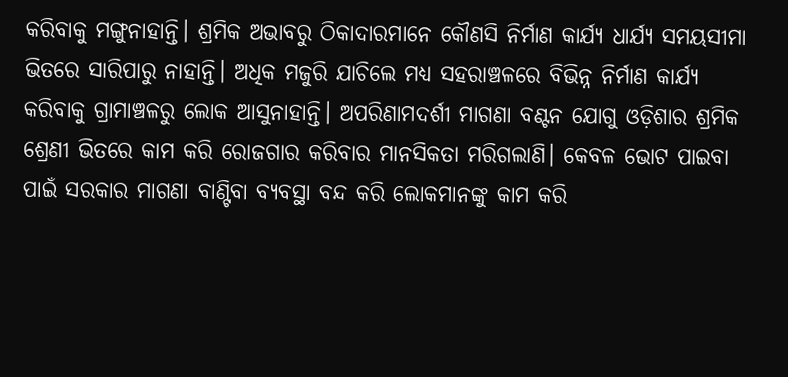କରିବାକୁ ମଙ୍ଗୁନାହାନ୍ତି। ଶ୍ରମିକ ଅଭାବରୁ ଠିକାଦାରମାନେ କୌଣସି ନିର୍ମାଣ କାର୍ଯ୍ୟ ଧାର୍ଯ୍ୟ ସମୟସୀମା ଭିତରେ ସାରିପାରୁ ନାହାନ୍ତି। ଅଧିକ ମଜୁରି ଯାଚିଲେ ମଧ୍ୟ ସହରାଞ୍ଚଳରେ ବିଭିନ୍ନ ନିର୍ମାଣ କାର୍ଯ୍ୟ କରିବାକୁ ଗ୍ରାମାଞ୍ଚଳରୁ ଲୋକ ଆସୁନାହାନ୍ତି। ଅପରିଣାମଦର୍ଶୀ ମାଗଣା ବଣ୍ଟନ ଯୋଗୁ ଓଡ଼ିଶାର ଶ୍ରମିକ ଶ୍ରେଣୀ ଭିତରେ କାମ କରି ରୋଜଗାର କରିବାର ମାନସିକତା ମରିଗଲାଣି। କେବଳ ଭୋଟ ପାଇବା ପାଇଁ ସରକାର ମାଗଣା ବାଣ୍ଟିବା ବ୍ୟବସ୍ଥା ବନ୍ଦ କରି ଲୋକମାନଙ୍କୁ କାମ କରି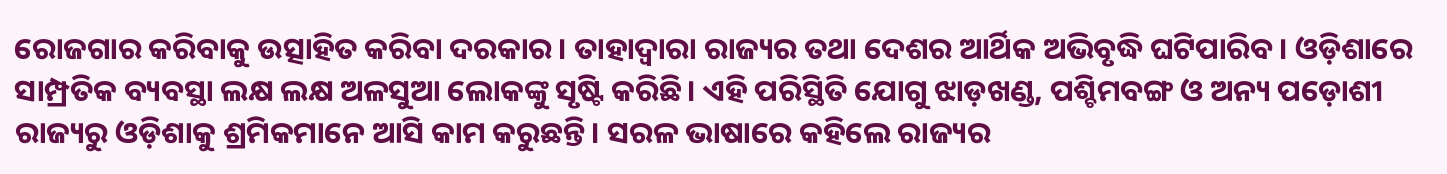ରୋଜଗାର କରିବାକୁ ଉତ୍ସାହିତ କରିବା ଦରକାର। ତାହାଦ୍ୱାରା ରାଜ୍ୟର ତଥା ଦେଶର ଆର୍ଥିକ ଅଭିବୃଦ୍ଧି ଘଟିପାରିବ। ଓଡ଼ିଶାରେ ସାମ୍ପ୍ରତିକ ବ୍ୟବସ୍ଥା ଲକ୍ଷ ଲକ୍ଷ ଅଳସୁଆ ଲୋକଙ୍କୁ ସୃଷ୍ଟି କରିଛି। ଏହି ପରିସ୍ଥିତି ଯୋଗୁ ଝାଡ଼ଖଣ୍ଡ, ପଶ୍ଚିମବଙ୍ଗ ଓ ଅନ୍ୟ ପଡ଼ୋଶୀ ରାଜ୍ୟରୁ ଓଡ଼ିଶାକୁ ଶ୍ରମିକମାନେ ଆସି କାମ କରୁଛନ୍ତି। ସରଳ ଭାଷାରେ କହିଲେ ରାଜ୍ୟର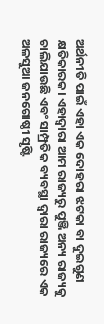ଅର୍ଥନୀତି ପାଇଁ ଏହା ଏକ ଦୋହରା ଝଟକା ବା ଦୁଇଗୁଣ କ୍ଷତିକାରକ। ଏହାଦ୍ୱାରା ଆମ ରାଜ୍ୟରୁ ପୁଞ୍ଜି ଅନ୍ୟ ରାଜ୍ୟକୁ ଚାଲିଯାଉଛି ଏବଂ ସାମ୍ପ୍ରତିକ ବ୍ୟବସ୍ଥା ଦ୍ୱାରା ରାଜ୍ୟରେ ଏକ ଅଳସୁଆ ଜନଗୋଷ୍ଠୀ ସୃଷ୍ଟି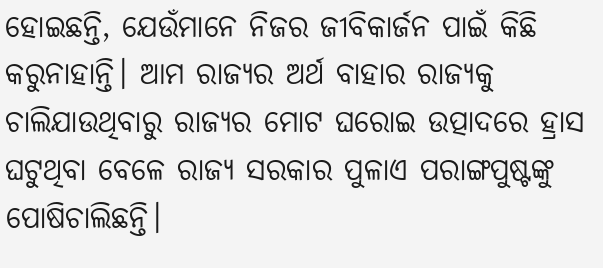ହୋଇଛନ୍ତି, ଯେଉଁମାନେ ନିଜର ଜୀବିକାର୍ଜନ ପାଇଁ କିଛି କରୁନାହାନ୍ତି। ଆମ ରାଜ୍ୟର ଅର୍ଥ ବାହାର ରାଜ୍ୟକୁ ଚାଲିଯାଉଥିବାରୁ ରାଜ୍ୟର ମୋଟ ଘରୋଇ ଉତ୍ପାଦରେ ହ୍ରାସ ଘଟୁଥିବା ବେଳେ ରାଜ୍ୟ ସରକାର ପୁଳାଏ ପରାଙ୍ଗପୁଷ୍ଟଙ୍କୁ ପୋଷିଚାଲିଛନ୍ତି।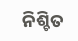ନିଶ୍ଚିତ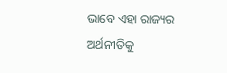ଭାବେ ଏହା ରାଜ୍ୟର ଅର୍ଥନୀତିକୁ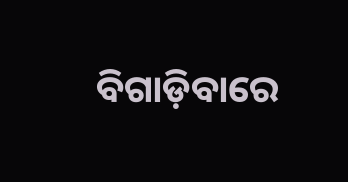ବିଗାଡ଼ିବାରେ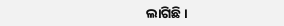ଲାଗିଛି।